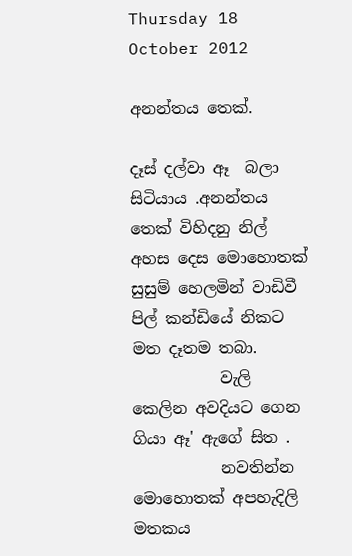Thursday 18 October 2012

අනන්තය තෙක්.

දෑස් දල්වා ඈ  බලා සිටියාය .අනන්තය තෙක් විහිදනු නිල් අහස දෙස මොහොතක් සුසුම් හෙලමින් වාඩිවී පිල් කන්ඩියේ නිකට මත දෑතම තබා.
           වැලි කෙලින අවදියට ගෙන ගියා ඈ' ඇගේ සිත .
           නවතින්න මොහොතක් අපහැදිලි මතකය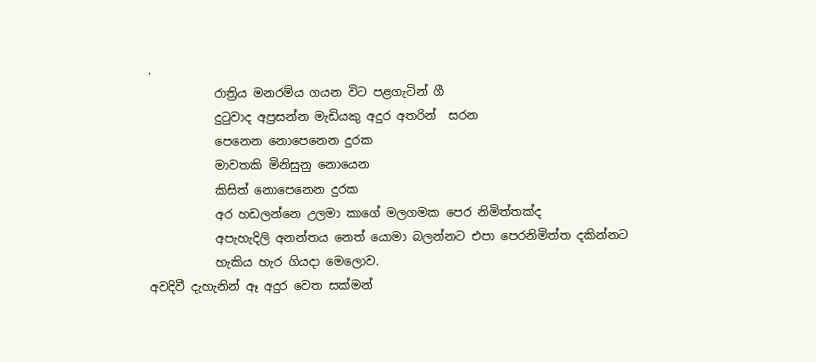.
           රාත්‍රිය මනරම්ය ගයන විට පළගැටින් ගී
           දුටුවාද අප්‍රසන්න මැඩියකු අදුර අතරින්  සරන
           පෙනෙන නොපෙනෙන දුරක
           මාවතකි මිනිසුනු නොයෙන
           කිසිත් නොපෙනෙන දුරක
           අර හඩලන්නෙ උලමා කාගේ මලගමක පෙර නිමිත්තක්ද
           අපැහැදිලි අනන්තය නෙත් යොමා බලන්නට එපා පෙරනිමිත්ත දකින්නට
           හැකිය හැර ගියදා මෙලොව.
අවදිවී දැහැනින් ඈ අදුර වෙත සක්මන්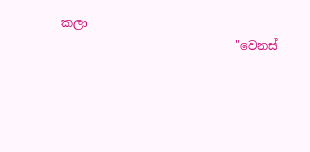කලා
                             "වෙනස්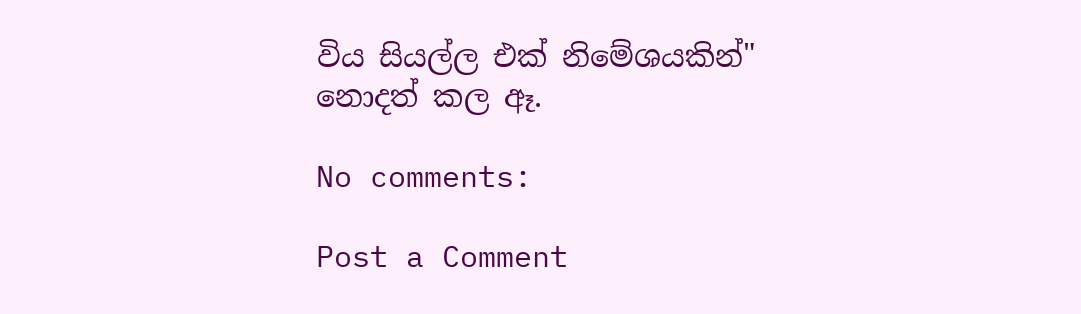විය සියල්ල එක් නිමේශයකින්"
නොදත් කල ඈ.

No comments:

Post a Comment